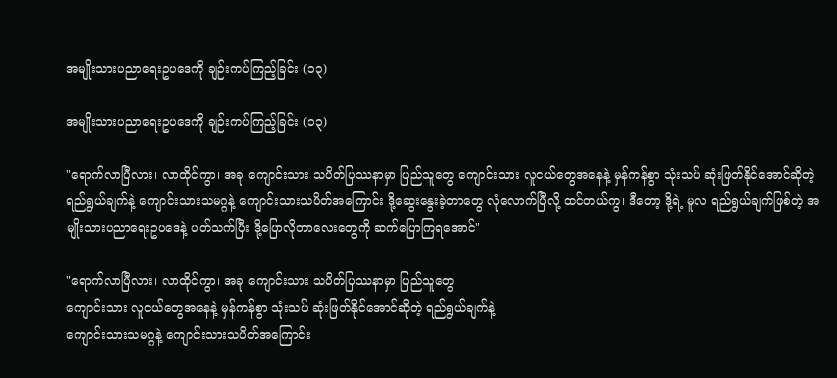အမျိုးသားပညာရေးဥပဒေကို ချဉ်းကပ်ကြည့်ခြင်း (၁၃)

အမျိုးသားပညာရေးဥပဒေကို ချဉ်းကပ်ကြည့်ခြင်း (၁၃)

"ရောက်လာပြီလား၊ လာထိုင်ကွာ၊ အခု ကျောင်းသား သပိတ်ပြဿနာမှာ ပြည်သူတွေ ကျောင်းသား လူငယ်တွေအနေနဲ့ မှန်ကန်စွာ သုံးသပ် ဆုံးဖြတ်နိုင်အောင်ဆိုတဲ့ ရည်ရွယ်ချက်နဲ့ ကျောင်းသားသမဂ္ဂနဲ့ ကျောင်းသားသပိတ်အကြောင်း ဒို့ဆွေးနွေးခဲ့တာတွေ လုံလောက်ပြီလို့ ထင်တယ်ကွ၊ ဒီတော့ ဒို့ရဲ့ မူလ ရည်ရွယ်ချက်ဖြစ်တဲ့ အမျိုးသားပညာရေးဥပဒေနဲ့ ပတ်သက်ပြီး ဒို့ပြောလိုတာလေးတွေကို ဆက်ပြောကြရအောင်"

"ရောက်လာပြီလား၊ လာထိုင်ကွာ၊ အခု ကျောင်းသား သပိတ်ပြဿနာမှာ ပြည်သူတွေ
ကျောင်းသား လူငယ်တွေအနေနဲ့ မှန်ကန်စွာ သုံးသပ် ဆုံးဖြတ်နိုင်အောင်ဆိုတဲ့ ရည်ရွယ်ချက်နဲ့
ကျောင်းသားသမဂ္ဂနဲ့ ကျောင်းသားသပိတ်အကြောင်း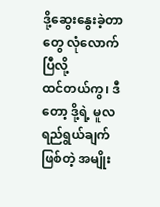ဒို့ဆွေးနွေးခဲ့တာတွေ လုံလောက်ပြီလို့
ထင်တယ်ကွ၊ ဒီတော့ ဒို့ရဲ့ မူလ ရည်ရွယ်ချက်ဖြစ်တဲ့ အမျိုး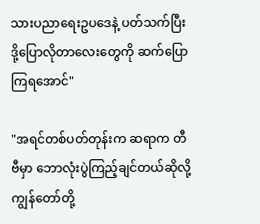သားပညာရေးဥပဒေနဲ့ ပတ်သက်ပြီး
ဒို့ပြောလိုတာလေးတွေကို ဆက်ပြောကြရအောင်"

"အရင်တစ်ပတ်တုန်းက ဆရာက တီဗီမှာ ဘောလုံးပွဲကြည့်ချင်တယ်ဆိုလို့ ကျွန်တော်တို့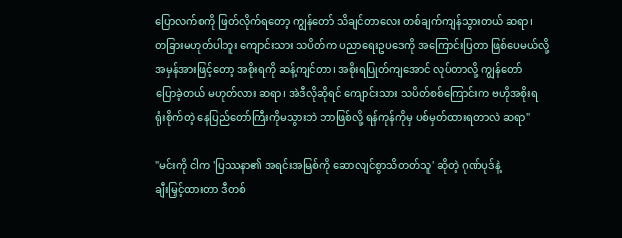ပြောလက်စကို ဖြတ်လိုက်ရတော့ ကျွန်တော် သိချင်တာလေး တစ်ချက်ကျန်သွားတယ် ဆရာ၊
တခြားမဟုတ်ပါဘူး ကျောင်းသား သပိတ်က ပညာရေးဥပဒေကို အကြောင်းပြတာ ဖြစ်ပေမယ်လို့
အမှန်အားဖြင့်တော့ အစိုးရကို ဆန့်ကျင်တာ၊ အစိုးရပြုတ်ကျအောင် လုပ်တာလို့ ကျွန်တော်
ပြောခဲ့တယ် မဟုတ်လား ဆရာ၊ အဲဒီလိုဆိုရင် ကျောင်းသား သပိတ်စစ်ကြောင်းက ဗဟိုအစိုးရ
ရုံးစိုက်တဲ့ နေပြည်တော်ကြီးကိုမသွားဘဲ ဘာဖြစ်လို့ ရန်ကုန်ကိုမှ ပစ်မှတ်ထားရတာလဲ ဆရာ"

"မင်းကို ငါက 'ပြဿနာ၏ အရင်းအမြစ်ကို ဆောလျင်စွာသိတတ်သူ' ဆိုတဲ့ ဂုဏ်ပုဒ်နဲ့
ချီးမြှင့်ထားတာ ဒီတစ်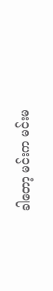ခါတော့ မင်းက မင်းမ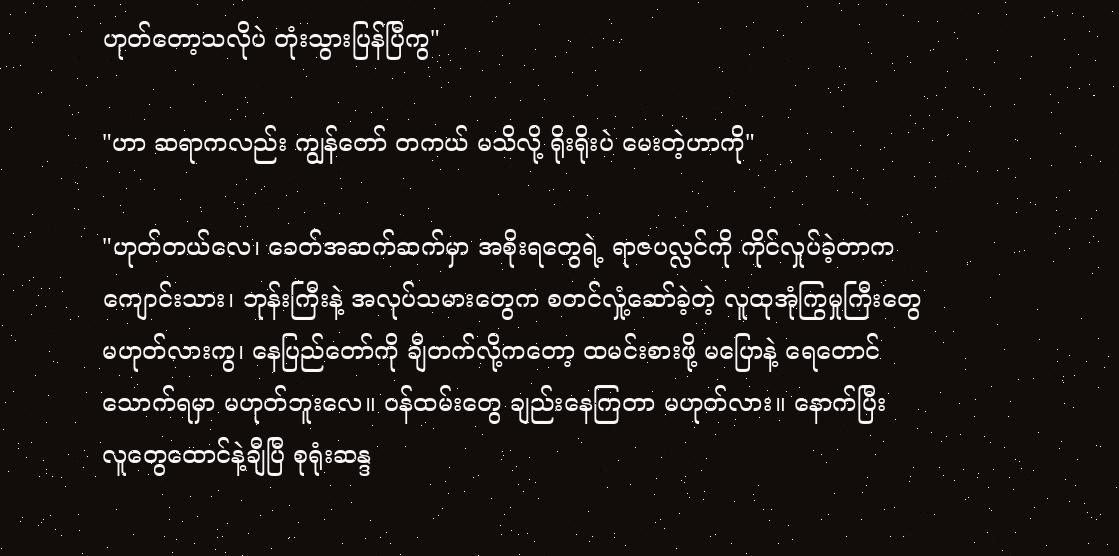ဟုတ်တော့သလိုပဲ တုံးသွားပြန်ပြီကွ"

"ဟာ ဆရာကလည်း ကျွန်တော် တကယ် မသိလို့ ရိုးရိုးပဲ မေးတဲ့ဟာကို"

"ဟုတ်တယ်လေ၊ ခေတ်အဆက်ဆက်မှာ အစိုးရတွေရဲ့ ရာဇပလ္လင်ကို ကိုင်လှုပ်ခဲ့တာက
ကျောင်းသား၊ ဘုန်းကြီးနဲ့ အလုပ်သမားတွေက စတင်လှုံ့ဆော်ခဲ့တဲ့ လူထုအုံကြွမှုကြီးတွေ
မဟုတ်လားကွ၊ နေပြည်တော်ကို ချီတက်လို့ကတော့ ထမင်းစားဖို့ မပြောနဲ့ ရေတောင်
သောက်ရမှာ မဟုတ်ဘူးလေ။ ၀န်ထမ်းတွေ ချည်းနေကြတာ မဟုတ်လား။ နောက်ပြီး
လူတွေထောင်နဲ့ချီပြီ စုရုံးဆန္ဒ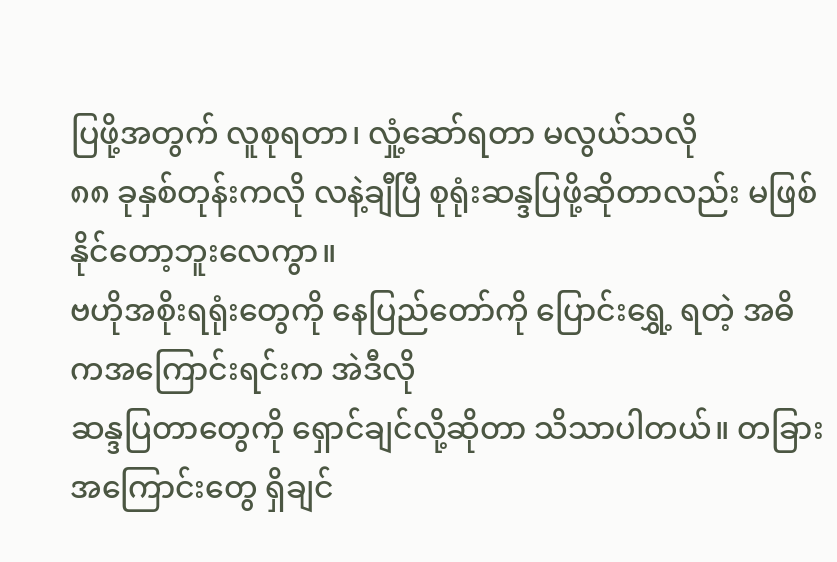ပြဖို့အတွက် လူစုရတာ၊ လှုံ့ဆော်ရတာ မလွယ်သလို
၈၈ ခုနှစ်တုန်းကလို လနဲ့ချီပြီ စုရုံးဆန္ဒပြဖို့ဆိုတာလည်း မဖြစ်နိုင်တော့ဘူးလေကွာ။
ဗဟိုအစိုးရရုံးတွေကို နေပြည်တော်ကို ပြောင်းရွှေ့ ရတဲ့ အဓိကအကြောင်းရင်းက အဲဒီလို
ဆန္ဒပြတာတွေကို ရှောင်ချင်လို့ဆိုတာ သိသာပါတယ်။ တခြားအကြောင်းတွေ ရှိချင်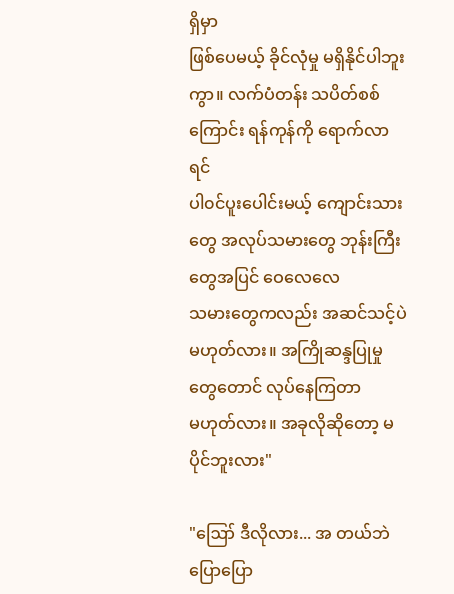ရှိမှာ
ဖြစ်ပေမယ့် ခိုင်လုံမှု မရှိနိုင်ပါဘူးကွာ။ လက်ပံတန်း သပိတ်စစ်ကြောင်း ရန်ကုန်ကို ရောက်လာရင်
ပါ၀င်ပူးပေါင်းမယ့် ကျောင်းသားတွေ အလုပ်သမားတွေ ဘုန်းကြီးတွေအပြင် ဝေလေလေ
သမားတွေကလည်း အဆင်သင့်ပဲ မဟုတ်လား။ အကြိုဆန္ဒပြုမှုတွေတောင် လုပ်နေကြတာ
မဟုတ်လား။ အခုလိုဆိုတော့ မပိုင်ဘူးလား"

"ဪ ဒီလိုလား... အ တယ်ဘဲ ပြောပြော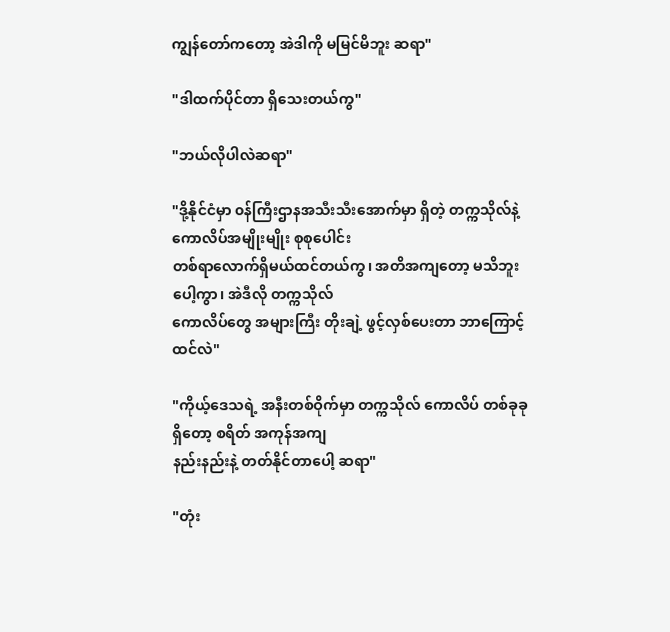ကျွန်တော်ကတော့ အဲဒါကို မမြင်မိဘူး ဆရာ"

"ဒါထက်ပိုင်တာ ရှိသေးတယ်ကွ"

"ဘယ်လိုပါလဲဆရာ"

"ဒို့နိုင်ငံမှာ ၀န်ကြီးဌာနအသီးသီးအောက်မှာ ရှိတဲ့ တက္ကသိုလ်နဲ့ ကောလိပ်အမျိုးမျိုး စုစုပေါင်း
တစ်ရာလောက်ရှိမယ်ထင်တယ်ကွ၊ အတိအကျတော့ မသိဘူးပေါ့ကွာ၊ အဲဒီလို တက္ကသိုလ်
ကောလိပ်တွေ အများကြီး တိုးချဲ့ ဖွင့်လှစ်ပေးတာ ဘာကြောင့်ထင်လဲ"

"ကိုယ့်ဒေသရဲ့ အနီးတစ်ဝိုက်မှာ တက္ကသိုလ် ကောလိပ် တစ်ခုခုရှိတော့ စရိတ် အကုန်အကျ
နည်းနည်းနဲ့ တတ်နိုင်တာပေါ့ ဆရာ"

"တုံး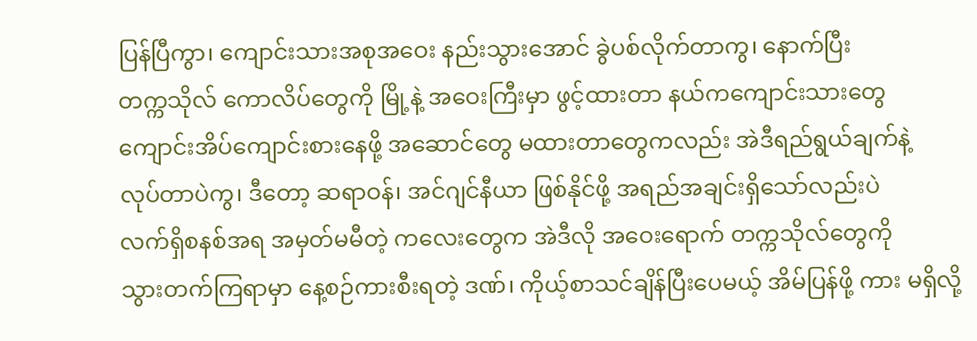ပြန်ပြီကွာ၊ ကျောင်းသားအစုအဝေး နည်းသွားအောင် ခွဲပစ်လိုက်တာကွ၊ နောက်ပြီး
တက္ကသိုလ် ကောလိပ်တွေကို မြို့နဲ့ အဝေးကြီးမှာ ဖွင့်ထားတာ နယ်ကကျောင်းသားတွေ
ကျောင်းအိပ်ကျောင်းစားနေဖို့ အဆောင်တွေ မထားတာတွေကလည်း အဲဒီရည်ရွယ်ချက်နဲ့
လုပ်တာပဲကွ၊ ဒီတော့ ဆရာဝန်၊ အင်ဂျင်နီယာ ဖြစ်နိုင်ဖို့ အရည်အချင်းရှိသော်လည်းပဲ
လက်ရှိစနစ်အရ အမှတ်မမီတဲ့ ကလေးတွေက အဲဒီလို အဝေးရောက် တက္ကသိုလ်တွေကို
သွားတက်ကြရာမှာ နေ့စဉ်ကားစီးရတဲ့ ဒဏ်၊ ကိုယ့်စာသင်ချိန်ပြီးပေမယ့် အိမ်ပြန်ဖို့ ကား မရှိလို့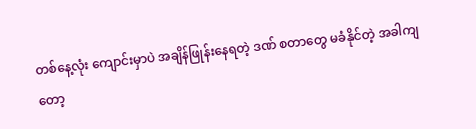တစ်နေ့လုံး ကျောင်းမှာပဲ အချိန်ဖြုန်းနေရတဲ့ ဒဏ် စတာတွေ မခံနိုင်တဲ့ အခါကျတော့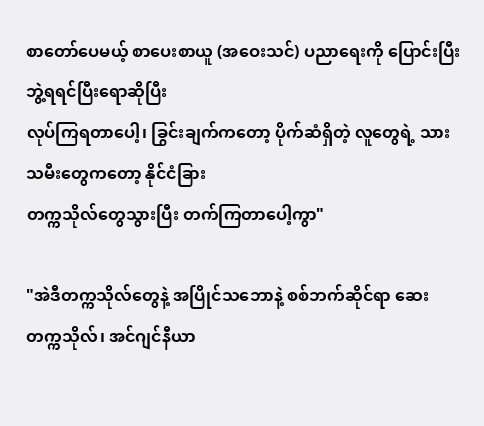စာတော်ပေမယ့် စာပေးစာယူ (အဝေးသင်) ပညာရေးကို ပြောင်းပြီး ဘွဲ့ရရင်ပြီးရောဆိုပြီး
လုပ်ကြရတာပေါ့၊ ခြွင်းချက်ကတော့ ပိုက်ဆံရှိတဲ့ လူတွေရဲ့ သားသမီးတွေကတော့ နိုင်ငံခြား
တက္ကသိုလ်တွေသွားပြီး တက်ကြတာပေါ့ကွာ"

"အဲဒီတက္ကသိုလ်တွေနဲ့ အပြိုင်သဘောနဲ့ စစ်ဘက်ဆိုင်ရာ ဆေးတက္ကသိုလ်၊ အင်ဂျင်နီယာ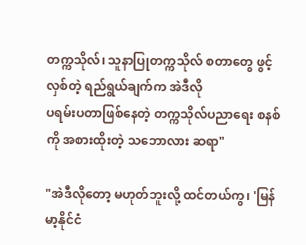တက္ကသိုလ်၊ သူနာပြုတက္ကသိုလ် စတာတွေ ဖွင့်လှစ်တဲ့ ရည်ရွယ်ချက်က အဲဒီလို
ပရမ်းပတာဖြစ်နေတဲ့ တက္ကသိုလ်ပညာရေး စနစ်ကို အစားထိုးတဲ့ သဘောလား ဆရာ"

"အဲဒီလိုတော့ မဟုတ်ဘူးလို့ ထင်တယ်ကွ၊ 'မြန်မာ့နိုင်ငံ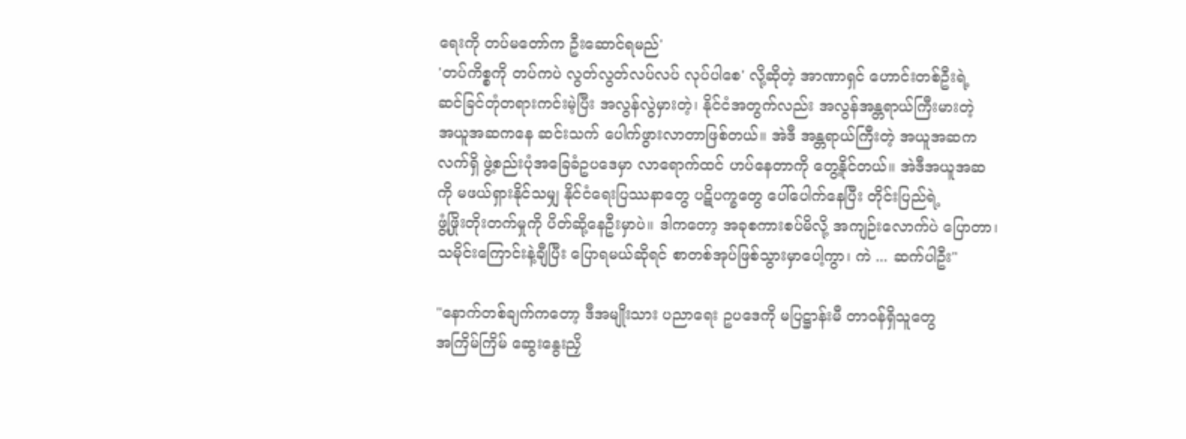ရေးကို တပ်မတော်က ဦးဆောင်ရမည်'
'တပ်ကိစ္စကို တပ်ကပဲ လွတ်လွတ်လပ်လပ် လုပ်ပါစေ' လို့ဆိုတဲ့ အာဏာရှင် ဟောင်းတစ်ဦးရဲ့
ဆင်ခြင်တုံတရားကင်းမဲ့ပြီး အလွန်လွဲမှားတဲ့၊ နိုင်ငံအတွက်လည်း အလွန်အန္တရာယ်ကြီးမားတဲ့
အယူအဆကနေ ဆင်းသက် ပေါက်ဖွားလာတာဖြစ်တယ်။ အဲဒီ အန္တရာယ်ကြီးတဲ့ အယူအဆက
လက်ရှိ ဖွဲ့စည်းပုံအခြေခံဥပဒေမှာ လာရောက်ထင် ဟပ်နေတာကို တွေ့နိုင်တယ်။ အဲဒီအယူအဆ
ကို မဖယ်ရှားနိုင်သမျှ နိုင်ငံရေးပြဿနာတွေ ပဋိပက္ခတွေ ပေါ်ပေါက်နေပြီး တိုင်းပြည်ရဲ့
ဖွံ့ဖြိုးတိုးတက်မှုကို ပိတ်ဆို့နေဦးမှာပဲ။ ဒါကတော့ အခုစကားစပ်မိလို့ အကျဉ်းလောက်ပဲ ပြောတာ၊
သမိုင်းကြောင်းနဲ့ချီပြီး ပြောရမယ်ဆိုရင် စာတစ်အုပ်ဖြစ်သွားမှာပေါ့ကွာ၊ ကဲ ... ဆက်ပါဦး"

"နောက်တစ်ချက်ကတော့ ဒီအမျိုးသား ပညာရေး ဥပဒေကို မပြဋ္ဌာန်းမီ တာဝန်ရှိသူတွေ
အကြိမ်ကြိမ် ဆွေးနွေးညှိ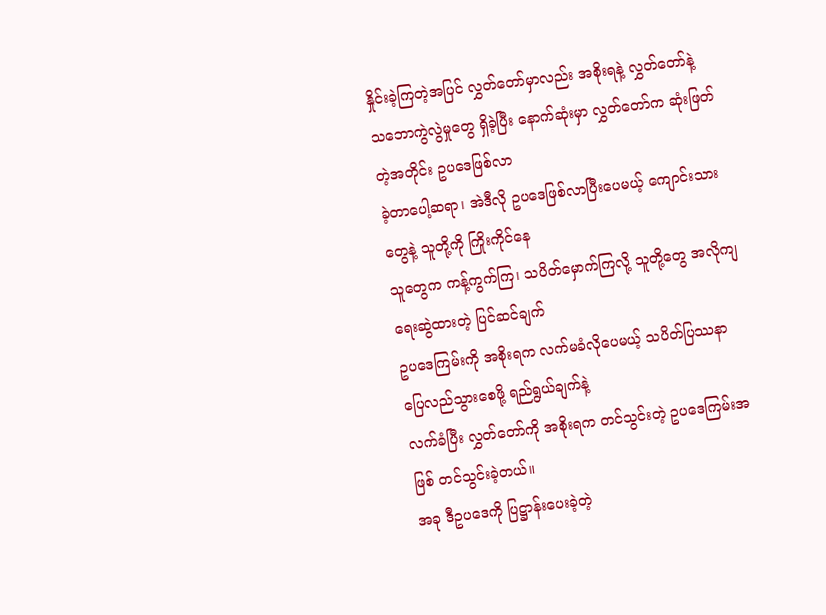နှိုင်းခဲ့ကြတဲ့အပြင် လွှတ်တော်မှာလည်း အစိုးရနဲ့ လွှတ်တော်နဲ့
သဘောကွဲလွဲမှုတွေ ရှိခဲ့ပြီး နောက်ဆုံးမှာ လွှတ်တော်က ဆုံးဖြတ်တဲ့အတိုင်း ဥပဒေဖြစ်လာ
ခဲ့တာပေါ့ဆရာ၊ အဲဒီလို ဥပဒေဖြစ်လာပြီးပေမယ့် ကျောင်းသားတွေနဲ့ သူတို့ကို ကြိုးကိုင်နေ
သူတွေက ကန့်ကွက်ကြ၊ သပိတ်မှောက်ကြလို့ သူတို့တွေ အလိုကျရေးဆွဲထားတဲ့ ပြင်ဆင်ချက်
ဥပဒေကြမ်းကို အစိုးရက လက်မခံလိုပေမယ့် သပိတ်ပြဿနာ ပြေလည်သွားစေဖို့ ရည်ရွယ်ချက်နဲ့
လက်ခံပြီး လွှတ်တော်ကို အစိုးရက တင်သွင်းတဲ့ ဥပဒေကြမ်းအဖြစ် တင်သွင်းခဲ့တယ်။
အခု ဒီဥပဒေကို ပြဋ္ဌာန်းပေးခဲ့တဲ့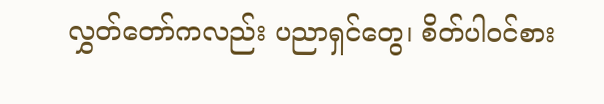လွှတ်တော်ကလည်း ပညာရှင်တွေ၊ စိတ်ပါ၀င်စား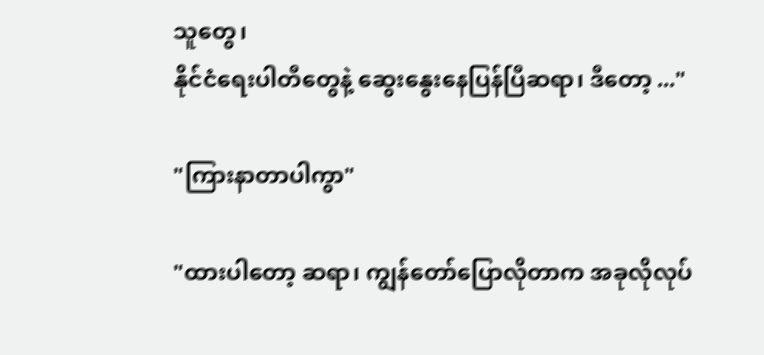သူတွေ၊
နိုင်ငံရေးပါတီတွေနဲ့ ဆွေးနွေးနေပြန်ပြီဆရာ၊ ဒီတော့ ..."

"ကြားနာတာပါကွာ"

"ထားပါတော့ ဆရာ၊ ကျွန်တော်ပြောလိုတာက အခုလိုလုပ်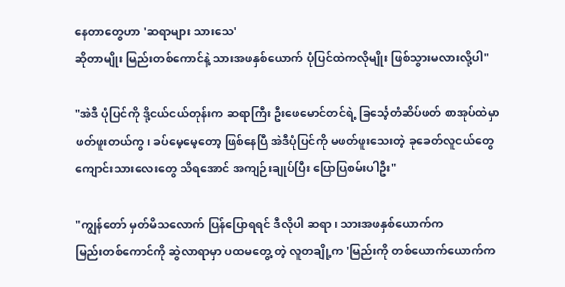နေတာတွေဟာ 'ဆရာများ သားသေ'
ဆိုတာမျိုး မြည်းတစ်ကောင်နဲ့ သားအဖနှစ်ယောက် ပုံပြင်ထဲကလိုမျိုး ဖြစ်သွားမလားလို့ပါ"

"အဲဒီ ပုံပြင်ကို ဒို့ငယ်ငယ်တုန်းက ဆရာကြီး ဦးဖေမောင်တင်ရဲ့ ခြင်္သေ့တံဆိပ်ဖတ် စာအုပ်ထဲမှာ
ဖတ်ဖူးတယ်ကွ၊ ခပ်မေ့မေ့တော့ ဖြစ်နေပြီ အဲဒီပုံပြင်ကို မဖတ်ဖူးသေးတဲ့ ခုခေတ်လူငယ်တွေ
ကျောင်းသားလေးတွေ သိရအောင် အကျဉ်းချုပ်ပြီး ပြောပြစမ်းပါဦး"

"ကျွန်တော် မှတ်မိသလောက် ပြန်ပြောရရင် ဒီလိုပါ ဆရာ၊ သားအဖနှစ်ယောက်က
မြည်းတစ်ကောင်ကို ဆွဲလာရာမှာ ပထမတွေ့ တဲ့ လူတချို့က 'မြည်းကို တစ်ယောက်ယောက်က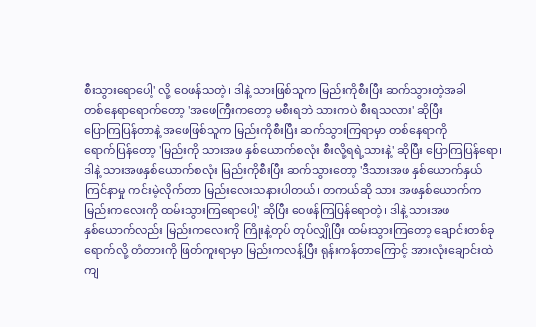စီးသွားရောပေါ့' လို့ ဝေဖန်သတဲ့၊ ဒါနဲ့ သားဖြစ်သူက မြည်းကိုစီးပြီး ဆက်သွားတဲ့အခါ
တစ်နေရာရောက်တော့ 'အဖေကြီးကတော့ မစီးရဘဲ သားကပဲ စီးရသလား' ဆိုပြီး
ပြောကြပြန်တာနဲ့ အဖေဖြစ်သူက မြည်းကိုစီးပြီး ဆက်သွားကြရာမှာ တစ်နေရာကို
ရောက်ပြန်တော့ 'မြည်းကို သားအဖ နှစ်ယောက်စလုံး စီးလို့ရရဲ့သားနဲ့' ဆိုပြီး ပြောကြပြန်ရော၊
ဒါနဲ့ သားအဖနှစ်ယောက်စလုံး မြည်းကိုစီးပြီး ဆက်သွားတော့ 'ဒီသားအဖ နှစ်ယောက်နှယ်
ကြင်နာမှု ကင်းမဲ့လိုက်တာ မြည်းလေးသနားပါတယ်၊ တကယ်ဆို သား အဖနှစ်ယောက်က
မြည်းကလေးကို ထမ်းသွားကြရောပေါ့' ဆိုပြီး ဝေဖန်ကြပြန်ရောတဲ့၊ ဒါနဲ့ သားအဖ
နှစ်ယောက်လည်း မြည်းကလေးကို ကြိုးနဲ့တုပ် တုပ်လျှိုပြီး ထမ်းသွားကြတော့ ချောင်းတစ်ခု
ရောက်လို့ တံတားကို ဖြတ်ကူးရာမှာ မြည်းကလန့်ပြီး ရုန်းကန်တာကြောင့် အားလုံးချောင်းထဲ
ကျ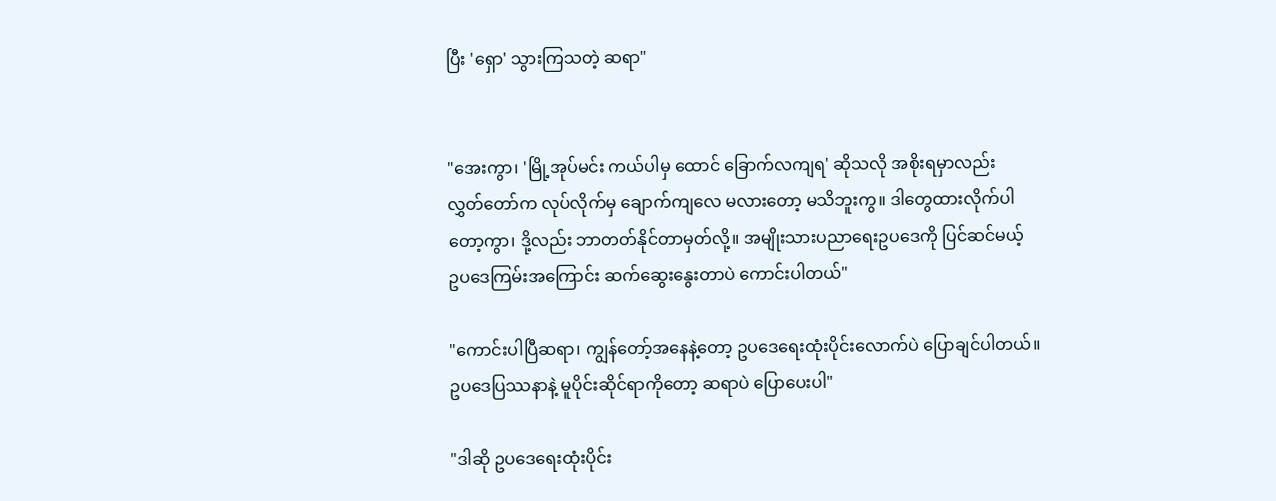ပြီး 'ရှော' သွားကြသတဲ့ ဆရာ"


"အေးကွာ၊ 'မြို့အုပ်မင်း ကယ်ပါမှ ထောင် ခြောက်လကျရ' ဆိုသလို အစိုးရမှာလည်း
လွှတ်တော်က လုပ်လိုက်မှ ချောက်ကျလေ မလားတော့ မသိဘူးကွ။ ဒါတွေထားလိုက်ပါ
တော့ကွာ၊ ဒို့လည်း ဘာတတ်နိုင်တာမှတ်လို့။ အမျိုးသားပညာရေးဥပဒေကို ပြင်ဆင်မယ့်
ဥပဒေကြမ်းအကြောင်း ဆက်ဆွေးနွေးတာပဲ ကောင်းပါတယ်"

"ကောင်းပါပြီဆရာ၊ ကျွန်တော့်အနေနဲ့တော့ ဥပဒေရေးထုံးပိုင်းလောက်ပဲ ပြောချင်ပါတယ်။
ဥပဒေပြဿနာနဲ့ မူပိုင်းဆိုင်ရာကိုတော့ ဆရာပဲ ပြောပေးပါ"

"ဒါဆို ဥပဒေရေးထုံးပိုင်း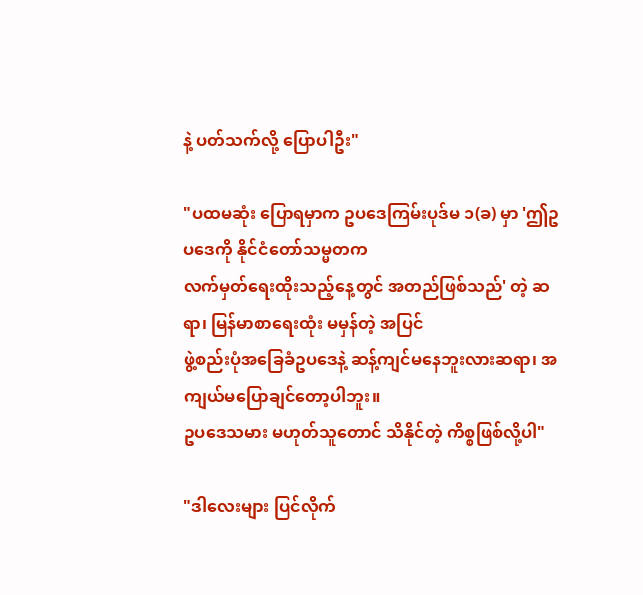နဲ့ ပတ်သက်လို့ ပြောပါဦး"

"ပထမဆုံး ပြောရမှာက ဥပဒေကြမ်းပုဒ်မ ၁(ခ) မှာ 'ဤဥပဒေကို နိုင်ငံတော်သမ္မတက
လက်မှတ်ရေးထိုးသည့်နေ့တွင် အတည်ဖြစ်သည်' တဲ့ ဆရာ၊ မြန်မာစာရေးထုံး မမှန်တဲ့ အပြင်
ဖွဲ့စည်းပုံအခြေခံဥပဒေနဲ့ ဆန့်ကျင်မနေဘူးလားဆရာ၊ အကျယ်မပြောချင်တော့ပါဘူး။
ဥပဒေသမား မဟုတ်သူတောင် သိနိုင်တဲ့ ကိစ္စဖြစ်လို့ပါ"

"ဒါလေးများ ပြင်လိုက်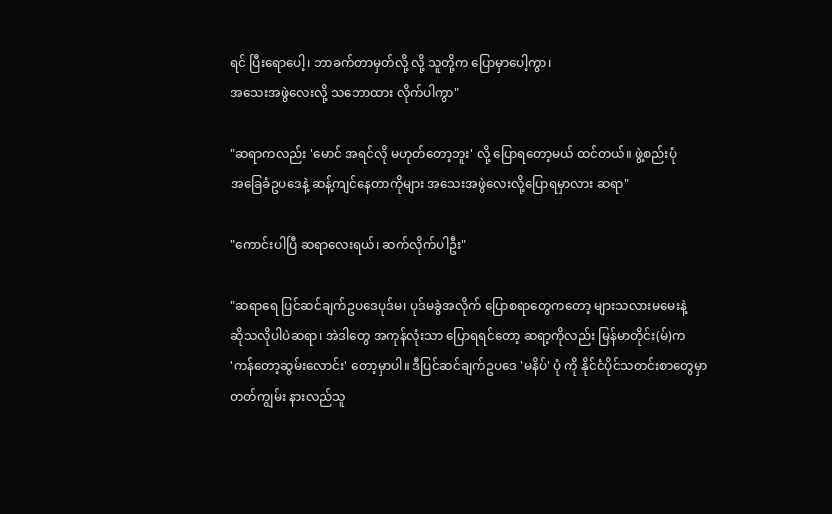ရင် ပြီးရောပေါ့၊ ဘာခက်တာမှတ်လို့ လို့ သူတို့က ပြောမှာပေါ့ကွာ၊
အသေးအဖွဲလေးလို့ သဘောထား လိုက်ပါကွာ"

"ဆရာကလည်း 'မောင် အရင်လို မဟုတ်တော့ဘူး' လို့ ပြောရတော့မယ် ထင်တယ်။ ဖွဲ့စည်းပုံ
အခြေခံဥပဒေနဲ့ ဆန့်ကျင်နေတာကိုများ အသေးအဖွဲလေးလို့ပြောရမှာလား ဆရာ"

"ကောင်းပါပြီ ဆရာလေးရယ်၊ ဆက်လိုက်ပါဦး"

"ဆရာရေ ပြင်ဆင်ချက်ဥပဒေပုဒ်မ၊ ပုဒ်မခွဲအလိုက် ပြောစရာတွေကတော့ များသလားမမေးနဲ့
ဆိုသလိုပါပဲဆရာ၊ အဲဒါတွေ အကုန်လုံးသာ ပြောရရင်တော့ ဆရာ့ကိုလည်း မြန်မာတိုင်း(မ်)က
'ကန်တော့ဆွမ်းလောင်း' တော့မှာပါ။ ဒီပြင်ဆင်ချက်ဥပဒေ 'မနိပ်' ပုံ ကို နိုင်ငံပိုင်သတင်းစာတွေမှာ
တတ်ကျွမ်း နားလည်သူ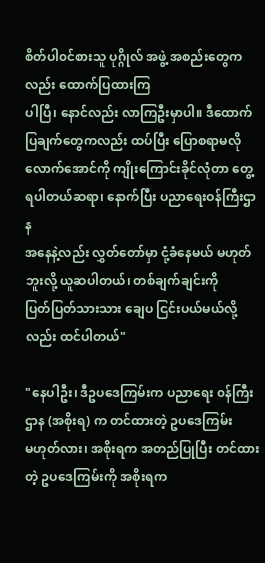စိတ်ပါ၀င်စားသူ ပုဂ္ဂိုလ် အဖွဲ့ အစည်းတွေကလည်း ထောက်ပြထားကြ
ပါပြီ၊ နောင်လည်း လာကြဦးမှာပါ။ ဒီထောက်ပြချက်တွေကလည်း ထပ်ပြီး ပြောစရာမလို
လောက်အောင်ကို ကျိုးကြောင်းခိုင်လုံတာ တွေ့ရပါတယ်ဆရာ၊ နောက်ပြီး ပညာရေးဝန်ကြီးဌာန
အနေနဲ့လည်း လွှတ်တော်မှာ ငုံ့ခံနေမယ် မဟုတ်ဘူးလို့ ယူဆပါတယ်၊ တစ်ချက်ချင်းကို
ပြတ်ပြတ်သားသား ချေပ ငြင်းပယ်မယ်လို့လည်း ထင်ပါတယ်"

"နေပါဦး၊ ဒီဥပဒေကြမ်းက ပညာရေး ၀န်ကြီးဌာန (အစိုးရ) က တင်ထားတဲ့ ဥပဒေကြမ်း
မဟုတ်လား၊ အစိုးရက အတည်ပြုပြီး တင်ထားတဲ့ ဥပဒေကြမ်းကို အစိုးရက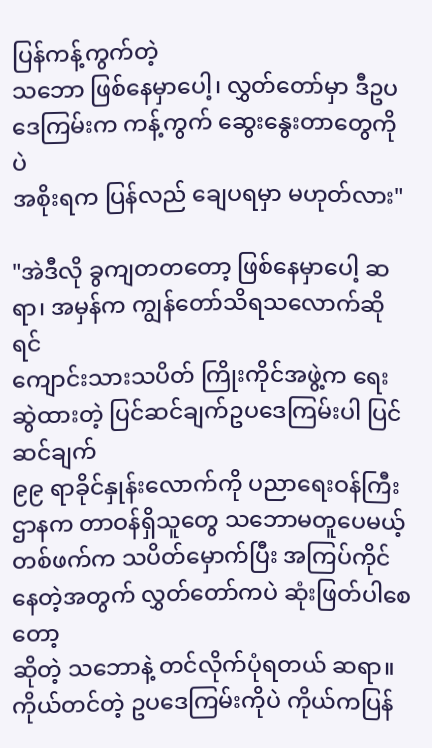ပြန်ကန့်ကွက်တဲ့
သဘော ဖြစ်နေမှာပေါ့၊ လွှတ်တော်မှာ ဒီဥပဒေကြမ်းက ကန့်ကွက် ဆွေးနွေးတာတွေကိုပဲ
အစိုးရက ပြန်လည် ချေပရမှာ မဟုတ်လား"

"အဲဒီလို ခွကျတတတော့ ဖြစ်နေမှာပေါ့ ဆရာ၊ အမှန်က ကျွန်တော်သိရသလောက်ဆိုရင်
ကျောင်းသားသပိတ် ကြိုးကိုင်အဖွဲ့က ရေးဆွဲထားတဲ့ ပြင်ဆင်ချက်ဥပဒေကြမ်းပါ ပြင်ဆင်ချက်
၉၉ ရာခိုင်နှုန်းလောက်ကို ပညာရေးဝန်ကြီးဌာနက တာဝန်ရှိသူတွေ သဘောမတူပေမယ့်
တစ်ဖက်က သပိတ်မှောက်ပြီး အကြပ်ကိုင်နေတဲ့အတွက် လွှတ်တော်ကပဲ ဆုံးဖြတ်ပါစေတော့
ဆိုတဲ့ သဘောနဲ့ တင်လိုက်ပုံရတယ် ဆရာ။ ကိုယ်တင်တဲ့ ဥပဒေကြမ်းကိုပဲ ကိုယ်ကပြန်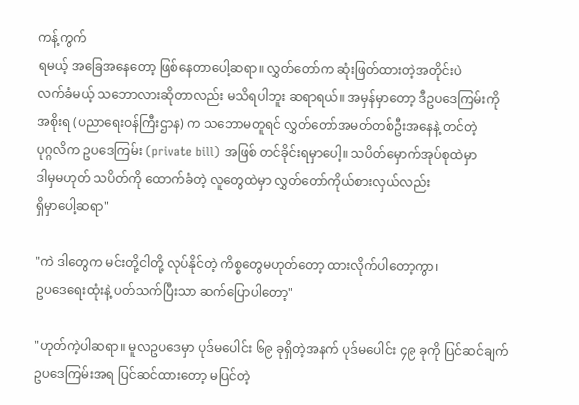ကန့်ကွက်
ရမယ့် အခြေအနေတော့ ဖြစ်နေတာပေါ့ဆရာ။ လွှတ်တော်က ဆုံးဖြတ်ထားတဲ့အတိုင်းပဲ
လက်ခံမယ့် သဘောလားဆိုတာလည်း မသိရပါဘူး ဆရာရယ်။ အမှန်မှာတော့ ဒီဥပဒေကြမ်းကို
အစိုးရ (ပညာရေးဝန်ကြီးဌာန) က သဘောမတူရင် လွှတ်တော်အမတ်တစ်ဦးအနေနဲ့ တင်တဲ့
ပုဂ္ဂလိက ဥပဒေကြမ်း (private bill) အဖြစ် တင်ခိုင်းရမှာပေါ့။ သပိတ်မှောက်အုပ်စုထဲမှာ
ဒါမှမဟုတ် သပိတ်ကို ထောက်ခံတဲ့ လူတွေထဲမှာ လွှတ်တော်ကိုယ်စားလှယ်လည်း
ရှိမှာပေါ့ဆရာ"

"ကဲ ဒါတွေက မင်းတို့ငါတို့ လုပ်နိုင်တဲ့ ကိစ္စတွေမဟုတ်တော့ ထားလိုက်ပါတော့ကွာ၊
ဥပဒေရေးထုံးနဲ့ ပတ်သက်ပြီးသာ ဆက်ပြောပါတော့"

"ဟုတ်ကဲ့ပါဆရာ။ မူလဥပဒေမှာ ပုဒ်မပေါင်း ၆၉ ခုရှိတဲ့အနက် ပုဒ်မပေါင်း ၄၉ ခုကို ပြင်ဆင်ချက်
ဥပဒေကြမ်းအရ ပြင်ဆင်ထားတော့ မပြင်တဲ့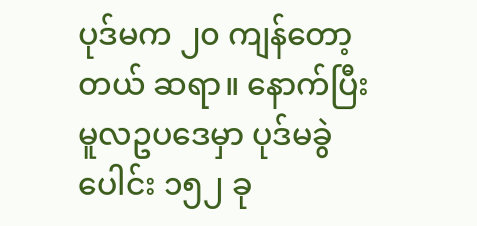ပုဒ်မက ၂၀ ကျန်တော့တယ် ဆရာ။ နောက်ပြီး
မူလဥပဒေမှာ ပုဒ်မခွဲပေါင်း ၁၅၂ ခု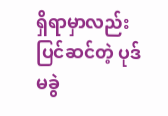ရှိရာမှာလည်း ပြင်ဆင်တဲ့ ပုဒ်မခွဲ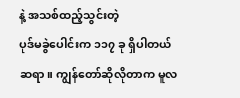နဲ့ အသစ်ထည့်သွင်းတဲ့
ပုဒ်မခွဲပေါင်းက ၁၁၇ ခု ရှိပါတယ်ဆရာ။ ကျွန်တော်ဆိုလိုတာက မူလ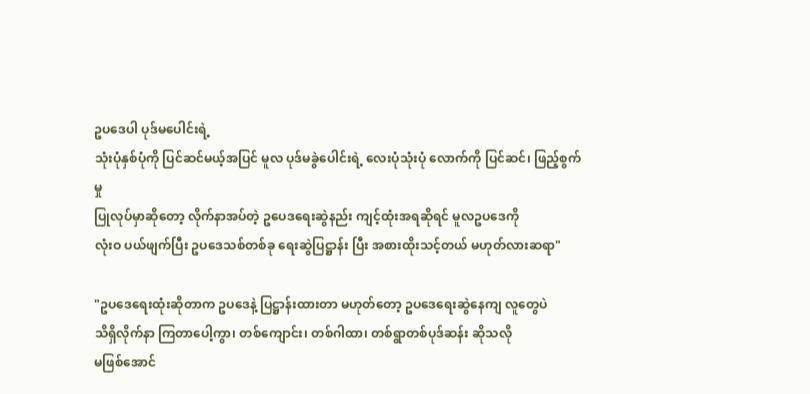ဥပဒေပါ ပုဒ်မပေါင်းရဲ့
သုံးပုံနှစ်ပုံကို ပြင်ဆင်မယ့်အပြင် မူလ ပုဒ်မခွဲပေါင်းရဲ့ လေးပုံသုံးပုံ လောက်ကို ပြင်ဆင်၊ ဖြည့်စွက်မှု
ပြုလုပ်မှာဆိုတော့ လိုက်နာအပ်တဲ့ ဥပေဒရေးဆွဲနည်း ကျင့်ထုံးအရဆိုရင် မူလဥပဒေကို
လုံးဝ ပယ်ဖျက်ပြီး ဥပဒေသစ်တစ်ခု ရေးဆွဲပြဋ္ဌာန်း ပြီး အစားထိုးသင့်တယ် မဟုတ်လားဆရာ"

"ဥပဒေရေးထုံးဆိုတာက ဥပဒေနဲ့ ပြဋ္ဌာန်းထားတာ မဟုတ်တော့ ဥပဒေရေးဆွဲနေကျ လူတွေပဲ
သိရှိလိုက်နာ ကြတာပေါ့ကွာ၊ တစ်ကျောင်း၊ တစ်ဂါထာ၊ တစ်ရွာတစ်ပုဒ်ဆန်း ဆိုသလို
မဖြစ်အောင်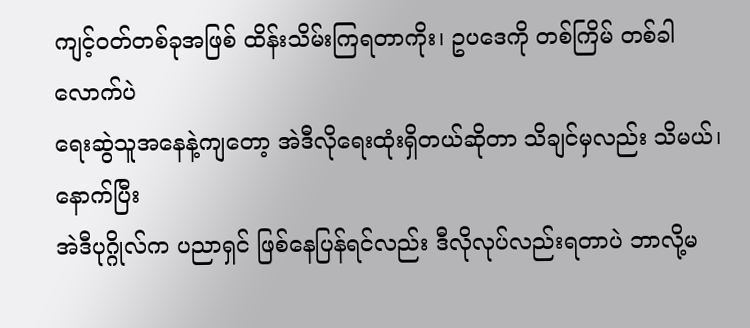ကျင့်ဝတ်တစ်ခုအဖြစ် ထိန်းသိမ်းကြရတာကိုး၊ ဥပဒေကို တစ်ကြိမ် တစ်ခါလောက်ပဲ
ရေးဆွဲသူအနေနဲ့ကျတော့ အဲဒီလိုရေးထုံးရှိတယ်ဆိုတာ သိချင်မှလည်း သိမယ်၊ နောက်ပြီး
အဲဒီပုဂ္ဂိုလ်က ပညာရှင် ဖြစ်နေပြန်ရင်လည်း ဒီလိုလုပ်လည်းရတာပဲ ဘာလို့မ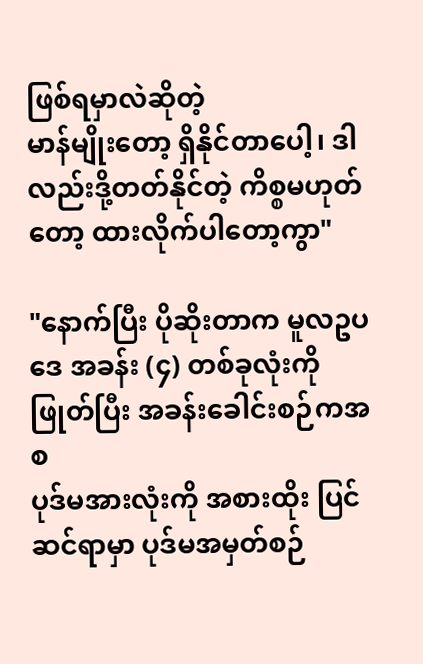ဖြစ်ရမှာလဲဆိုတဲ့
မာန်မျိုးတော့ ရှိနိုင်တာပေါ့၊ ဒါလည်းဒို့တတ်နိုင်တဲ့ ကိစ္စမဟုတ်တော့ ထားလိုက်ပါတော့ကွာ"

"နောက်ပြီး ပိုဆိုးတာက မူလဥပဒေ အခန်း (၄) တစ်ခုလုံးကို ဖြုတ်ပြီး အခန်းခေါင်းစဉ်ကအစ
ပုဒ်မအားလုံးကို အစားထိုး ပြင်ဆင်ရာမှာ ပုဒ်မအမှတ်စဉ်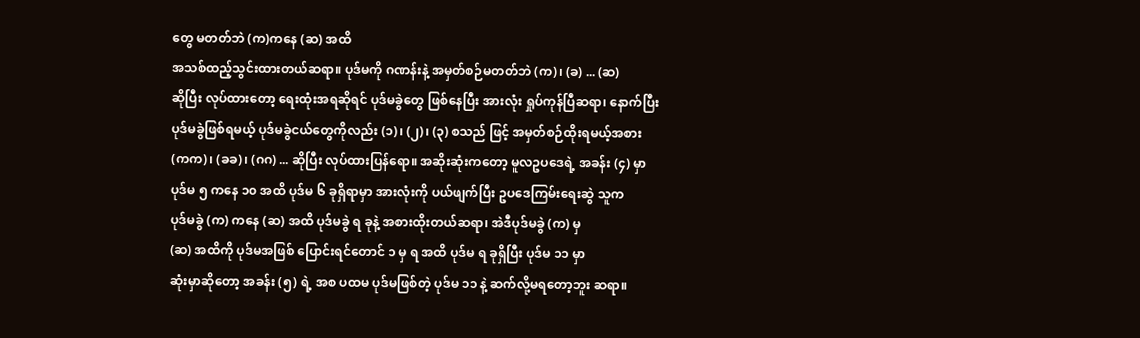တွေ မတတ်ဘဲ (က)ကနေ (ဆ) အထိ
အသစ်ထည့်သွင်းထားတယ်ဆရာ။ ပုဒ်မကို ဂဏန်းနဲ့ အမှတ်စဉ်မတတ်ဘဲ (က)၊ (ခ) ... (ဆ)
ဆိုပြီး လုပ်ထားတော့ ရေးထုံးအရဆိုရင် ပုဒ်မခွဲတွေ ဖြစ်နေပြီး အားလုံး ရှုပ်ကုန်ပြီဆရာ၊ နောက်ပြီး
ပုဒ်မခွဲဖြစ်ရမယ့် ပုဒ်မခွဲငယ်တွေကိုလည်း (၁)၊ (၂)၊ (၃) စသည် ဖြင့် အမှတ်စဉ်ထိုးရမယ့်အစား
(ကက)၊ (ခခ)၊ (ဂဂ) ... ဆိုပြီး လုပ်ထားပြန်ရော။ အဆိုးဆုံးကတော့ မူလဥပဒေရဲ့ အခန်း (၄) မှာ
ပုဒ်မ ၅ ကနေ ၁၀ အထိ ပုဒ်မ ၆ ခုရှိရာမှာ အားလုံးကို ပယ်ဖျက်ပြီး ဥပဒေကြမ်းရေးဆွဲ သူက
ပုဒ်မခွဲ (က) ကနေ (ဆ) အထိ ပုဒ်မခွဲ ရ ခုနဲ့ အစားထိုးတယ်ဆရာ၊ အဲဒီပုဒ်မခွဲ (က) မှ
(ဆ) အထိကို ပုဒ်မအဖြစ် ပြောင်းရင်တောင် ၁ မှ ရ အထိ ပုဒ်မ ရ ခုရှိပြီး ပုဒ်မ ၁၁ မှာ
ဆုံးမှာဆိုတော့ အခန်း (၅) ရဲ့ အစ ပထမ ပုဒ်မဖြစ်တဲ့ ပုဒ်မ ၁၁ နဲ့ ဆက်လို့မရတော့ဘူး ဆရာ။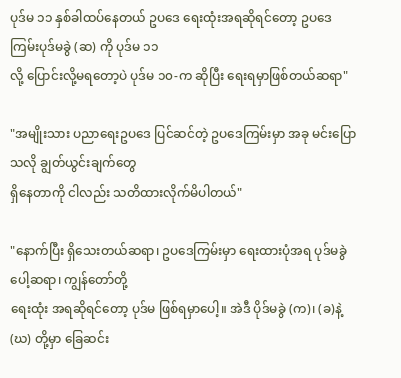ပုဒ်မ ၁၁ နှစ်ခါထပ်နေတယ် ဥပဒေ ရေးထုံးအရဆိုရင်တော့ ဥပဒေကြမ်းပုဒ်မခွဲ (ဆ) ကို ပုဒ်မ ၁၁
လို့ ပြောင်းလို့မရတော့ပဲ ပုဒ်မ ၁၀-က ဆိုပြီး ရေးရမှာဖြစ်တယ်ဆရာ"

"အမျိုးသား ပညာရေးဥပဒေ ပြင်ဆင်တဲ့ ဥပဒေကြမ်းမှာ အခု မင်းပြောသလို ချွတ်ယွင်းချက်တွေ
ရှိနေတာကို ငါလည်း သတိထားလိုက်မိပါတယ်"

"နောက်ပြီး ရှိသေးတယ်ဆရာ၊ ဥပဒေကြမ်းမှာ ရေးထားပုံအရ ပုဒ်မခွဲပေါ့ဆရာ၊ ကျွန်တော်တို့
ရေးထုံး အရဆိုရင်တော့ ပုဒ်မ ဖြစ်ရမှာပေါ့။ အဲဒီ ပိုဒ်မခွဲ (က)၊ (ခ)နဲ့ (ဃ) တို့မှာ ခြေဆင်း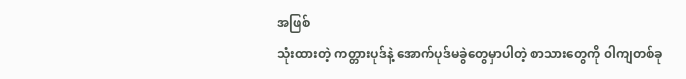အဖြစ်
သုံးထားတဲ့ ကတ္တားပုဒ်နဲ့ အောက်ပုဒ်မခွဲတွေမှာပါတဲ့ စာသားတွေကို ၀ါကျတစ်ခု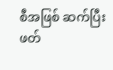စီအဖြစ် ဆက်ပြီး
ဖတ်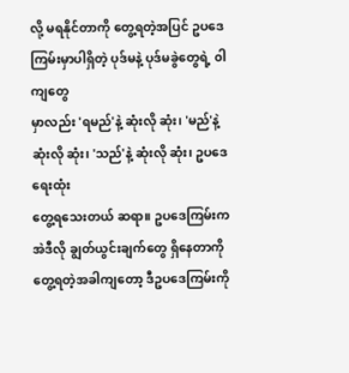လို့ မရနိုင်တာကို တွေ့ရတဲ့အပြင် ဥပဒေကြမ်းမှာပါရှိတဲ့ ပုဒ်မနဲ့ ပုဒ်မခွဲတွေရဲ့ ၀ါကျတွေ
မှာလည်း 'ရမည်'နဲ့ ဆုံးလို ဆုံး၊ 'မည်'နဲ့ ဆုံးလို ဆုံး၊ 'သည်'နဲ့ ဆုံးလို ဆုံး၊ ဥပဒေရေးထုံး
တွေ့ရသေးတယ် ဆရာ။ ဥပဒေကြမ်းက အဲဒီလို ချွတ်ယွင်းချက်တွေ ရှိနေတာကို
တွေ့ရတဲ့အခါကျတော့ ဒီဥပဒေကြမ်းကို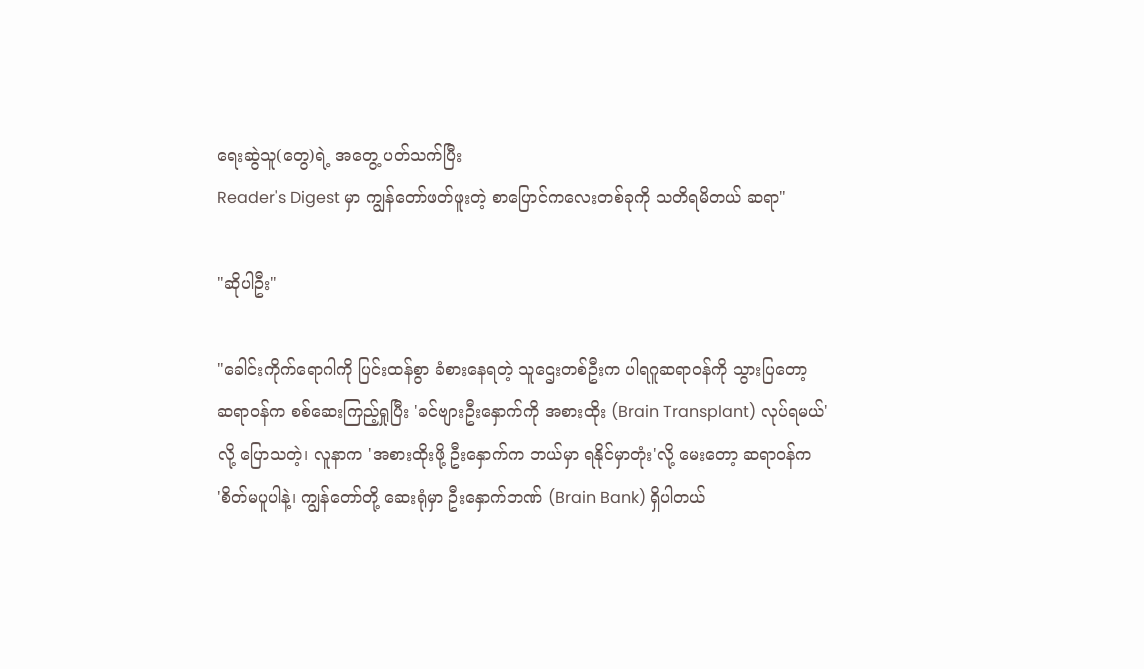ရေးဆွဲသူ(တွေ)ရဲ့ အတွေ့ ပတ်သက်ပြီး
Reader's Digest မှာ ကျွန်တော်ဖတ်ဖူးတဲ့ စာပြောင်ကလေးတစ်ခုကို သတိရမိတယ် ဆရာ"

"ဆိုပါဦး"

"ခေါင်းကိုက်ရောဂါကို ပြင်းထန်စွာ ခံစားနေရတဲ့ သူဌေးတစ်ဦးက ပါရဂူဆရာဝန်ကို သွားပြတော့
ဆရာဝန်က စစ်ဆေးကြည့်ရှုပြီး 'ခင်ဗျားဦးနှောက်ကို အစားထိုး (Brain Transplant) လုပ်ရမယ်'
လို့ ပြောသတဲ့၊ လူနာက 'အစားထိုးဖို့ ဦးနှောက်က ဘယ်မှာ ရနိုင်မှာတုံး'လို့ မေးတော့ ဆရာဝန်က
'စိတ်မပူပါနဲ့၊ ကျွန်တော်တို့ ဆေးရုံမှာ ဦးနှောက်ဘဏ် (Brain Bank) ရှိပါတယ်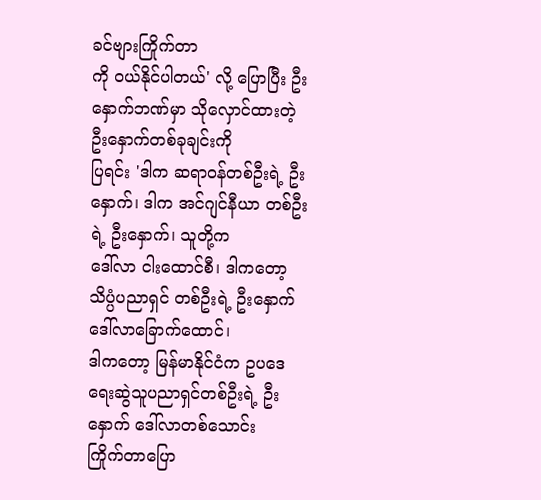ခင်ဗျားကြိုက်တာ
ကို ၀ယ်နိုင်ပါတယ်' လို့ ပြောပြီး ဦးနှောက်ဘဏ်မှာ သိုလှောင်ထားတဲ့ ဦးနှောက်တစ်ခုချင်းကို
ပြရင်း 'ဒါက ဆရာဝန်တစ်ဦးရဲ့ ဦးနှောက်၊ ဒါက အင်ဂျင်နီယာ တစ်ဦးရဲ့ ဦးနှောက်၊ သူတို့က
ဒေါ်လာ ငါးထောင်စီ၊ ဒါကတော့ သိပ္ပံပညာရှင် တစ်ဦးရဲ့ ဦးနှောက် ဒေါ်လာခြောက်ထောင်၊
ဒါကတော့ မြန်မာနိုင်ငံက ဥပဒေရေးဆွဲသူပညာရှင်တစ်ဦးရဲ့ ဦးနှောက် ဒေါ်လာတစ်သောင်း
ကြိုက်တာပြော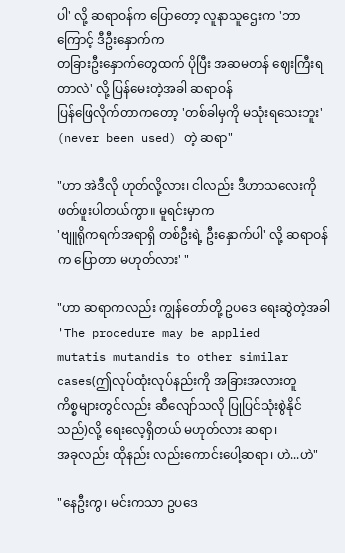ပါ' လို့ ဆရာဝန်က ပြောတော့ လူနာသူဌေးက 'ဘာကြောင့် ဒီဦးနှောက်က
တခြားဦးနှောက်တွေထက် ပိုပြီး အဆမတန် ဈေးကြီးရတာလဲ' လို့ ပြန်မေးတဲ့အခါ ဆရာဝန်
ပြန်ဖြေလိုက်တာကတော့ 'တစ်ခါမှကို မသုံးရသေးဘူး' (never been used) တဲ့ ဆရာ"

"ဟာ အဲဒီလို ဟုတ်လို့လား၊ ငါလည်း ဒီဟာသလေးကို ဖတ်ဖူးပါတယ်ကွာ။ မူရင်းမှာက
'ဗျူရိုကရက်အရာရှိ တစ်ဦးရဲ့ ဦးနှောက်ပါ' လို့ ဆရာဝန်က ပြောတာ မဟုတ်လား' "

"ဟာ ဆရာကလည်း ကျွန်တော်တို့ ဥပဒေ ရေးဆွဲတဲ့အခါ 'The procedure may be applied
mutatis mutandis to other similar cases(ဤလုပ်ထုံးလုပ်နည်းကို အခြားအလားတူ
ကိစ္စများတွင်လည်း ဆီလျော်သလို ပြုပြင်သုံးစွဲနိုင်သည်)လို့ ရေးလေ့ရှိတယ် မဟုတ်လား ဆရာ၊
အခုလည်း ထိုနည်း လည်းကောင်းပေါ့ဆရာ၊ ဟဲ...ဟဲ"

"နေဦးကွ၊ မင်းကသာ ဥပဒေ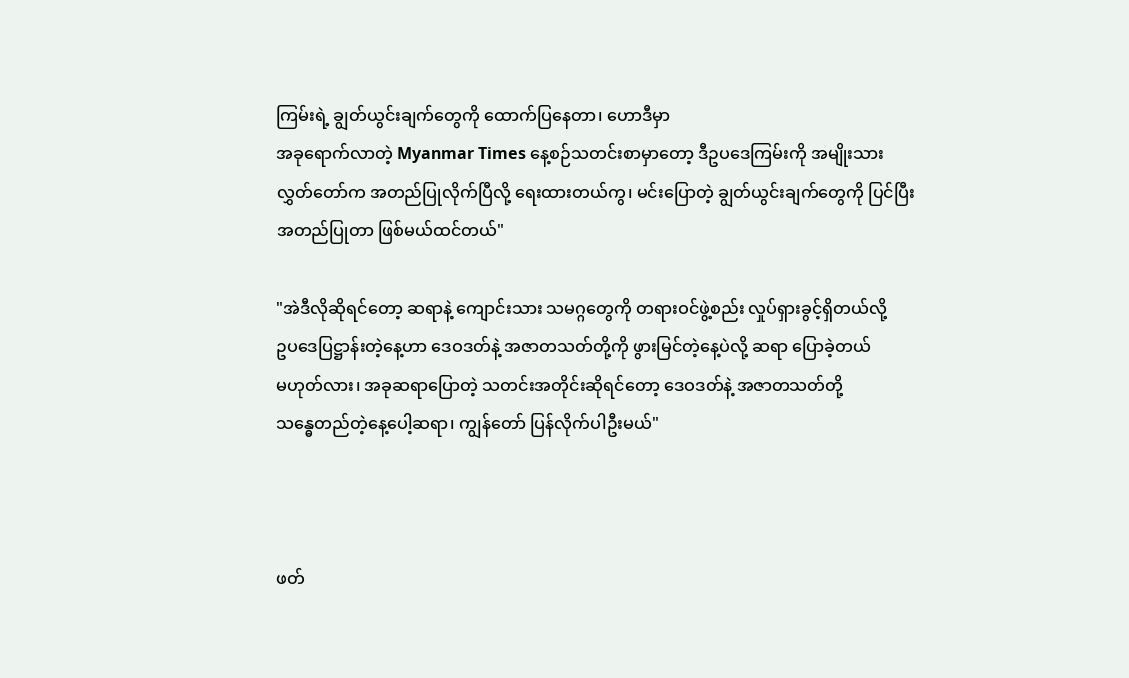ကြမ်းရဲ့ ချွတ်ယွင်းချက်တွေကို ထောက်ပြနေတာ၊ ဟောဒီမှာ
အခုရောက်လာတဲ့ Myanmar Times နေ့စဉ်သတင်းစာမှာတော့ ဒီဥပဒေကြမ်းကို အမျိုးသား
လွှတ်တော်က အတည်ပြုလိုက်ပြီလို့ ရေးထားတယ်ကွ၊ မင်းပြောတဲ့ ချွတ်ယွင်းချက်တွေကို ပြင်ပြီး
အတည်ပြုတာ ဖြစ်မယ်ထင်တယ်"

"အဲဒီလိုဆိုရင်တော့ ဆရာနဲ့ ကျောင်းသား သမဂ္ဂတွေကို တရားဝင်ဖွဲ့စည်း လှုပ်ရှားခွင့်ရှိတယ်လို့
ဥပဒေပြဋ္ဌာန်းတဲ့နေ့ဟာ ဒေဝဒတ်နဲ့ အဇာတသတ်တို့ကို ဖွားမြင်တဲ့နေ့ပဲလို့ ဆရာ ပြောခဲ့တယ်
မဟုတ်လား၊ အခုဆရာပြောတဲ့ သတင်းအတိုင်းဆိုရင်တော့ ဒေဝဒတ်နဲ့ အဇာတသတ်တို့
သန္ဓေတည်တဲ့နေ့ပေါ့ဆရာ၊ ကျွန်တော် ပြန်လိုက်ပါဦးမယ်"



ဖတ်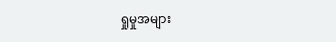ရှုမှုအများ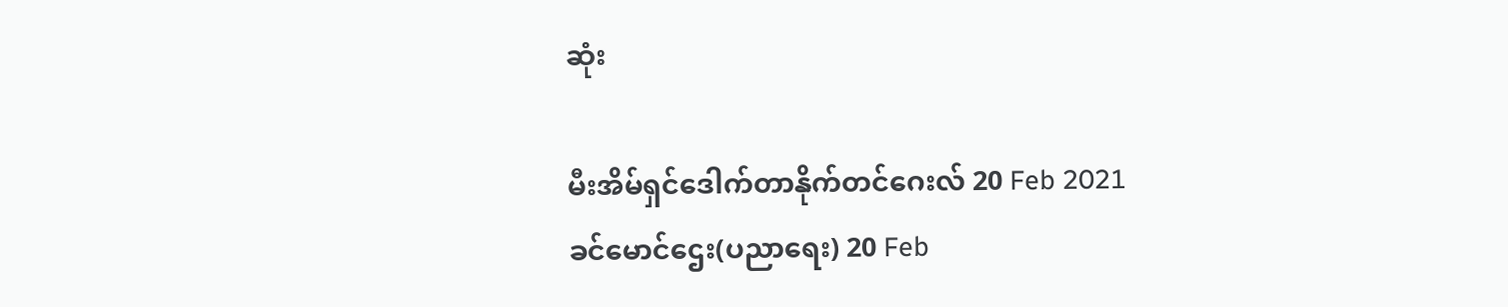ဆုံး

မီးအိမ်ရှင်ဒေါက်တာနိုက်တင်ဂေးလ် 20 Feb 2021
ခင်မောင်ဌေး(ပညာရေး) 20 Feb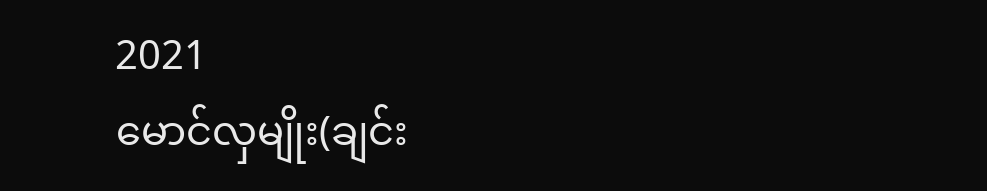2021
မောင်လှမျိုး(ချင်း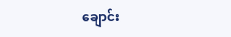ချောင်း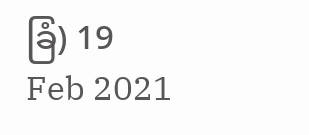ခြံ) 19 Feb 2021